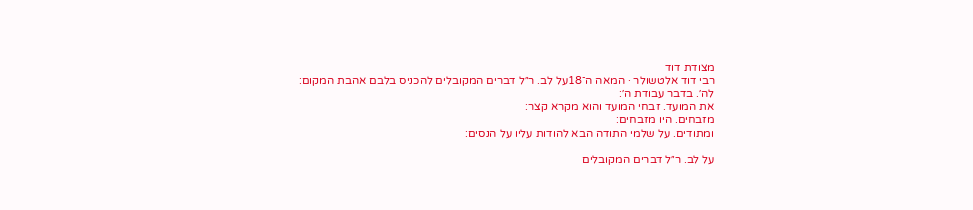מצודת דוד
רבי דוד אלטשולר · המאה ה־18על לב. ר״ל דברים המקובלים להכניס בלבם אהבת המקום:
לה׳. בדבר עבודת ה׳:
את המועד. זבחי המועד והוא מקרא קצר:
מזבחים. היו מזבחים:
ומתודים. על שלמי התודה הבא להודות עליו על הנסים:

על לב. ר״ל דברים המקובלים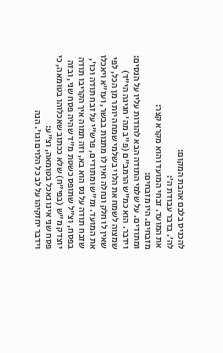להכניס בלבם אהבת המקום:
לה׳. בדבר עבודת ה׳:
את המועד. זבחי המועד והוא מקרא קצר:
מזבחים. היו מזבחים:
ומתודים. על שלמי התודה הבא להודות עליו על הנסים:
וידבר. הוא כמ"ש הרמב"ם (פ"ב מה' חגיגה הי"ד) שמצוה לשמח את הלוי בשלמי שמחה יותר מן הכל, לפי שאין לו חלק ונחלה ואין לו מתנות בבשר, ועז"א ויאכלו את המועד. ומ"ש ומתודים, פרש"י על זבח תודה וכו', שזבח תודה על נס הוא בא, וזה תמוה איך הקריבו תודה בפסח, וצ"ל שתופס כשטת מ"ד שהיה פסח שני, ובזה יוצדק מ"ש (בפי"ח) שלא ככתוב שאכלוהו בטומאה, כי פסח שני אינו נאכל בטומאה, וצ"ע:
וידבר יחזקיהו על לב כל הלוים וגו'. הנה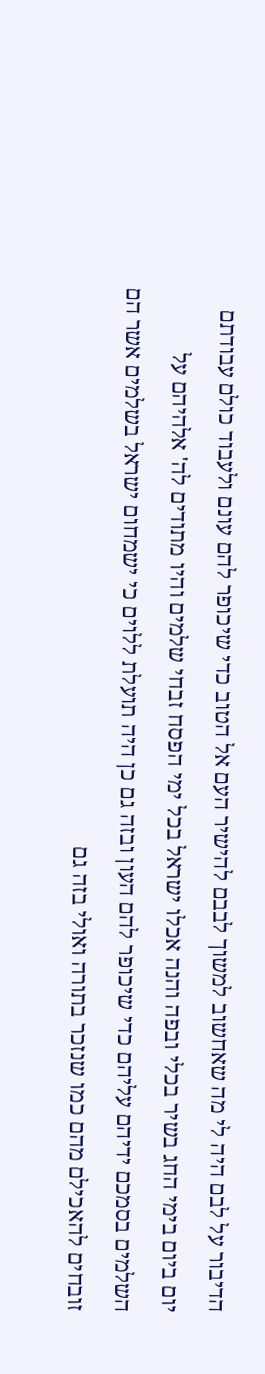הדיבור על לבם היה לי מה שאחשוב למשוך לבבם להישיר העם אל הטוב כדי שיכופר להם עונם ולעבוד כולם עבודתם יום ביום בימי החג בשיר בכלי ובפה והנה אכלו ישראל בכל ימי הפסח זבחי שלמים והיו מתודים לה' אלהיהם על השלמים בסמכם ידיהם עליהם כדי שיכופר להם העון ובזה גם כן היה תועלת ללוים כי ישמחום ישראל בשלמים אשר הם זובחים להאכילם מהם כמו שנזכר בתורה ואולי בזה גם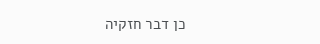כן דבר חזקיה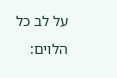על לב כל הלוים: